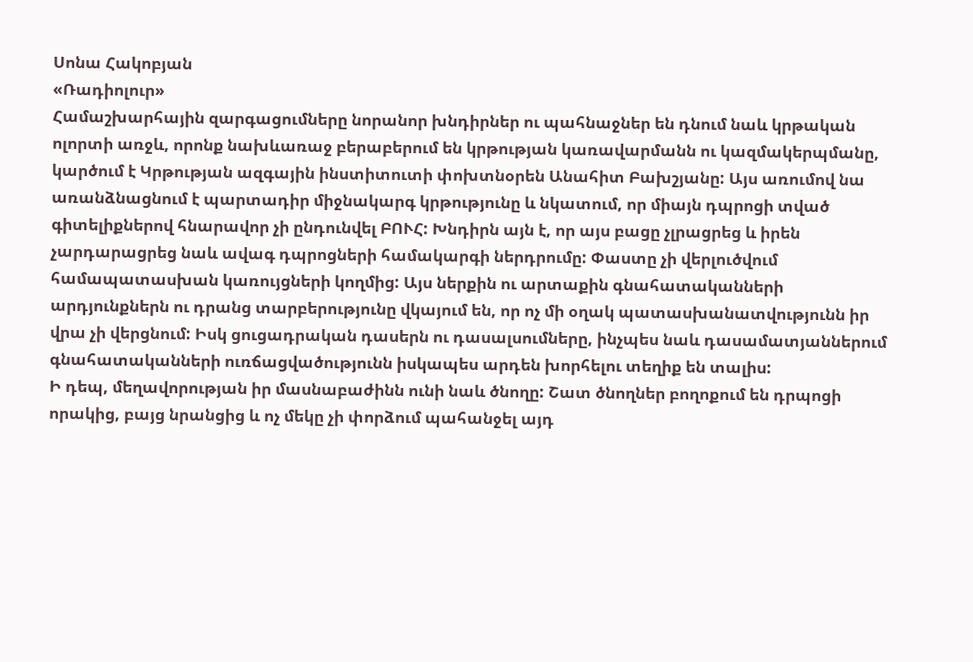Սոնա Հակոբյան
«Ռադիոլուր»
Համաշխարհային զարգացումները նորանոր խնդիրներ ու պահնաջներ են դնում նաև կրթական ոլորտի առջև, որոնք նախևառաջ բերաբերում են կրթության կառավարմանն ու կազմակերպմանը, կարծում է Կրթության ազգային ինստիտուտի փոխտնօրեն Անահիտ Բախշյանը: Այս առումով նա առանձնացնում է պարտադիր միջնակարգ կրթությունը և նկատում, որ միայն դպրոցի տված գիտելիքներով հնարավոր չի ընդունվել ԲՈՒՀ: Խնդիրն այն է, որ այս բացը չլրացրեց և իրեն չարդարացրեց նաև ավագ դպրոցների համակարգի ներդրումը: Փաստը չի վերլուծվում համապատասխան կառույցների կողմից: Այս ներքին ու արտաքին գնահատականների արդյունքներն ու դրանց տարբերությունը վկայում են, որ ոչ մի օղակ պատասխանատվությունն իր վրա չի վերցնում: Իսկ ցուցադրական դասերն ու դասալսումները, ինչպես նաև դասամատյաններում գնահատականների ուռճացվածությունն իսկապես արդեն խորհելու տեղիք են տալիս:
Ի դեպ, մեղավորության իր մասնաբաժինն ունի նաև ծնողը: Շատ ծնողներ բողոքում են դրպոցի որակից, բայց նրանցից և ոչ մեկը չի փորձում պահանջել այդ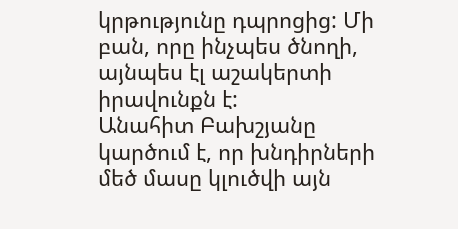կրթությունը դպրոցից: Մի բան, որը ինչպես ծնողի, այնպես էլ աշակերտի իրավունքն է:
Անահիտ Բախշյանը կարծում է, որ խնդիրների մեծ մասը կլուծվի այն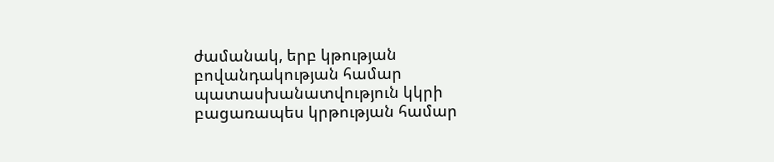ժամանակ, երբ կթության բովանդակության համար պատասխանատվություն կկրի բացառապես կրթության համար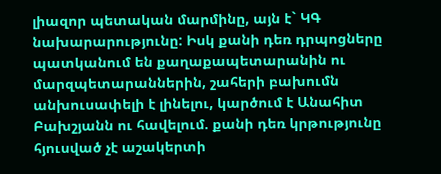լիազոր պետական մարմինը, այն է` ԿԳ նախարարությունը: Իսկ քանի դեռ դրպոցները պատկանում են քաղաքապետարանին ու մարզպետարաններին, շահերի բախումն անխուսափելի է լինելու, կարծում է Անահիտ Բախշյանն ու հավելում. քանի դեռ կրթությունը հյուսված չէ աշակերտի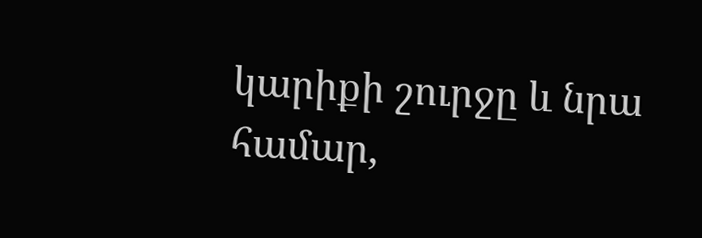կարիքի շուրջը և նրա համար,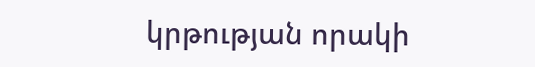կրթության որակի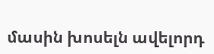մասին խոսելն ավելորդ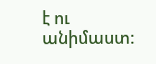է ու անիմաստ: